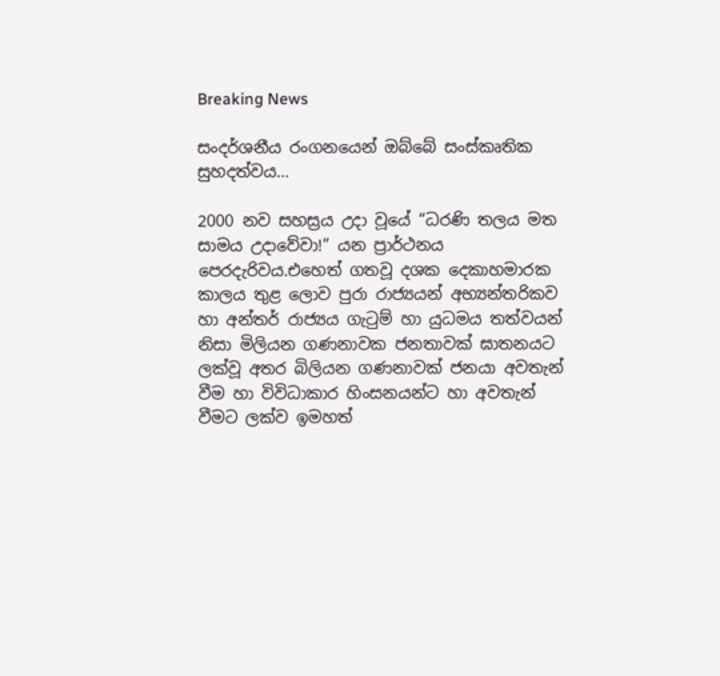Breaking News

සංදර්ශනීය රංගනයෙන් ඔබ්බේ සංස්කෘතික සුහදත්වය…

2000 නව සහස්‍රය උදා වූයේ “ධරණි තලය මත සාමය උදාවේවා!” යන ප්‍රාර්ථනය පෙරදැරිවය.එහෙත් ගතවූ දශක දෙකාහමාරක කාලය තුළ ලොව පුරා රාජ්‍යයන් අභ්‍යන්තරිකව හා අන්තර් රාජ්‍යය ගැටුම් හා යුධමය තත්වයන් නිසා මිලියන ගණනාවක ජනතාවක් ඝාතනයට ලක්වූ අතර බිලියන ගණනාවක් ජනයා අවතැන් වීම හා විවිධාකාර හිංසනයන්ට හා අවතැන් වීමට ලක්ව ඉමහත්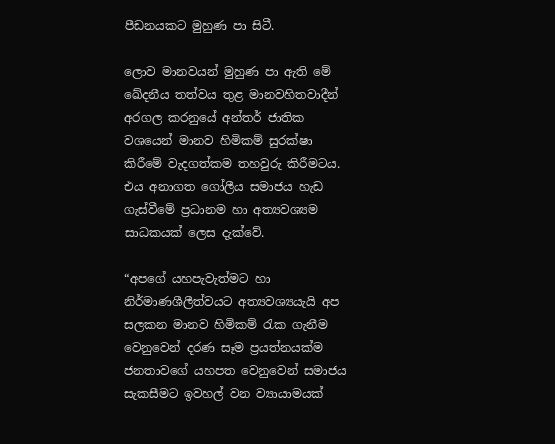පීඩනයකට මුහුණ පා සිටී.

ලොව මානවයන් මුහුණ පා ඇති මේ ඛේදනීය තත්වය තුළ මානවහිතවාදීන් අරගල කරනුයේ අන්තර් ජාතික වශයෙන් මානව හිමිකම් සුරක්ෂා කිරීමේ වැදගත්කම තහවුරු කිරීමටය. එය අනාගත ගෝලීය සමාජය හැඩ ගැස්වීමේ ප්‍රධානම හා අත්‍යවශ්‍යම සාධකයක් ලෙස දැක්වේ.

“අපගේ යහපැවැත්මට හා නිර්මාණශීලීත්වයට අත්‍යවශ්‍යයැයි අප සලකන මානව හිමිකම් රැක ගැනීම වෙනුවෙන් දරණ සෑම ප්‍රයත්නයක්ම ජනතාවගේ යහපත වෙනුවෙන් සමාජය සැකසීමට ඉවහල් වන ව්‍යායාමයක්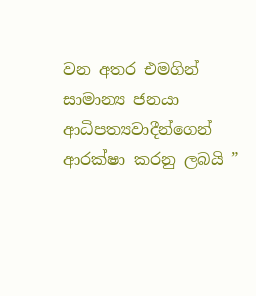වන අතර එමගින් සාමාන්‍ය ජනයා ආධිපත්‍යවාදීන්ගෙන් ආරක්ෂා කරනු ලබයි ”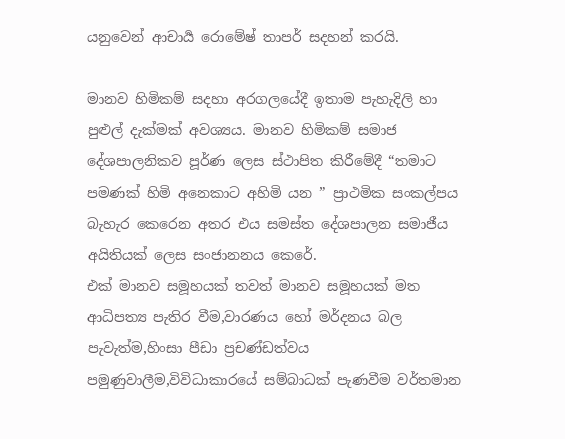යනුවෙන් ආචාර්‍ය රොමේෂ් තාපර් සදහන් කරයි.

මානව හිමිකම් සදහා අරගලයේදී ඉතාම පැහැදිලි හා පුළුල් දැක්මක් අවශ්‍යය. මානව හිමිකම් සමාජ දේශපාලනිකව පූර්ණ ලෙස ස්ථාපිත කිරීමේදී “තමාට පමණක් හිමි අනෙකාට අහිමි යන ” ප්‍රාථමික සංකල්පය බැහැර කෙරෙන අතර එය සමස්ත දේශපාලන සමාජීය අයිතියක් ලෙස සංජානනය කෙරේ.
එක් මානව සමූහයක් තවත් මානව සමූහයක් මත ආධිපත්‍ය පැතිර වීම,වාරණය හෝ මර්දනය බල පැවැත්ම,හිංසා පීඩා ප්‍රචණ්ඩත්වය පමුණුවාලීම,විවිධාකාරයේ සම්බාධක් පැණවීම වර්තමාන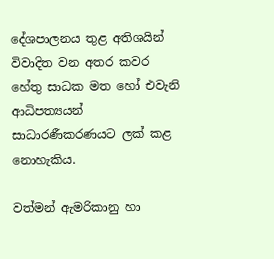දේශපාලනය තුළ අතිශයින් විවාදිත වන අතර කවර හේතු සාධක මත හෝ එවැනි ආධිපත්‍යයන් සාධාරණීකරණයට ලක් කළ නොහැකිය.

වත්මන් ඇමරිකානු හා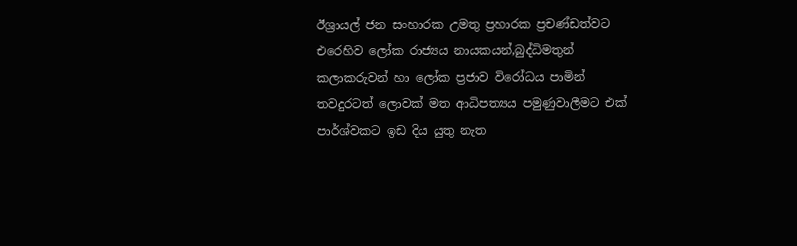ඊශ්‍රායල් ජන සංහාරක උමතු ප්‍රහාරක ප්‍රචණ්ඩත්වට එරෙහිව ලෝක රාජ්‍යය නායකයන්,බුද්ධිමතුන්
කලාකරුවන් හා ලෝක ප්‍රජාව විරෝධය පාමින් තවදුරටත් ලොවක් මත ආධිපත්‍යය පමුණුවාලීමට එක් පාර්ශ්වකට ඉඩ දිය යුතු නැත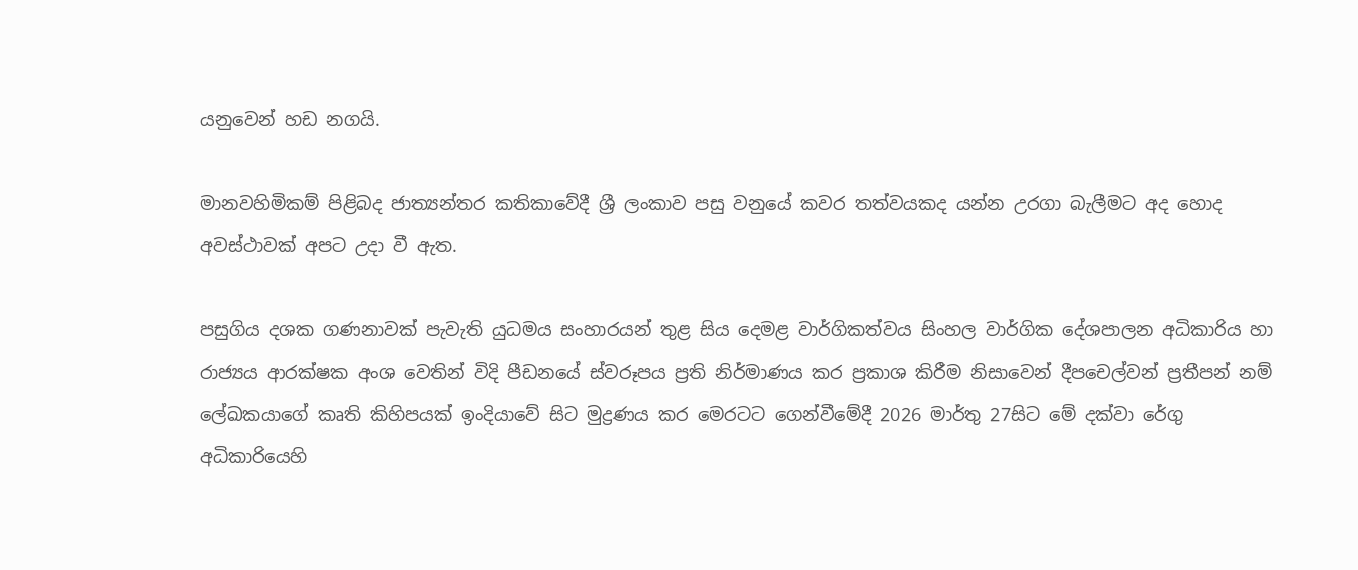යනුවෙන් හඩ නගයි.

මානවහිමිකම් පිළිබද ජාත්‍යන්තර කතිකාවේදී ශ්‍රී ලංකාව පසු වනුයේ කවර තත්වයකද යන්න උරගා බැලීමට අද හොද අවස්ථාවක් අපට උදා වී ඇත.

පසුගිය දශක ගණනාවක් පැවැති යුධමය සංහාරයන් තුළ සිය දෙමළ වාර්ගිකත්වය සිංහල වාර්ගික දේශපාලන අධිකාරිය හා රාජ්‍යය ආරක්ෂක අංශ වෙතින් විදි පීඩනයේ ස්වරූපය ප්‍රති නිර්මාණය කර ප්‍රකාශ කිරීම නිසාවෙන් දීපචෙල්වන් ප්‍රතීපන් නම් ලේඛකයාගේ කෘති කිහිපයක් ඉංදියාවේ සිට මුද්‍රණය කර මෙරටට ගෙන්වීමේදී 2026 මාර්තු 27සිට මේ දක්වා රේගු අධිකාරියෙහි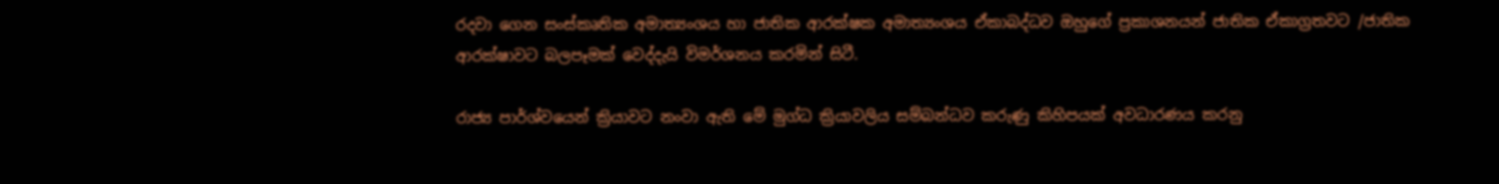රදවා ගෙන සංස්කෘතික අමාත්‍යංශය හා ජාතික ආරක්ෂක අමාත්‍යංශය ඒකාබද්ධව ඔහුගේ ප්‍රකාශනයන් ජාතික ඒකාග්‍රතවට /ජාතික ආරක්ෂාවට බලපෑමක් වෙද්දැයි විමර්ශනය කරමින් සිටී.

රාජ්‍ය පාර්ශ්වයෙන් ක්‍රියාවට නංවා ඇති මේ මුග්ධ ක්‍රියාවලිය සම්බන්ධව කරුණු කිහිපයක් අවධාරණය කරනු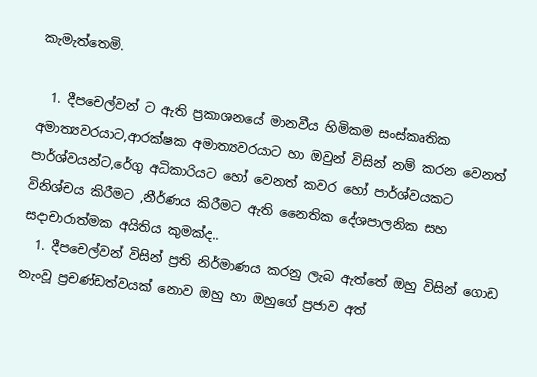කැමැත්තෙමි.

  1. දීපචෙල්වන් ට ඇති ප්‍රකාශනයේ මානවීය හිමිකම සංස්කෘතික අමාත්‍යවරයාට,ආරක්ෂක අමාත්‍යවරයාට හා ඔවුන් විසින් නම් කරන වෙනත් පාර්ශ්වයන්ට,රේගු අධිකාරියට හෝ වෙනත් කවර හෝ පාර්ශ්වයකට විනිශ්චය කිරීමට ,නීර්ණය කිරීමට ඇති නෛතික දේශපාලනික සහ සදාචාරාත්මක අයිතිය කුමක්ද..
  1. දීපචෙල්වන් විසින් ප්‍රති නිර්මාණය කරනු ලැබ ඇත්තේ ඔහු විසින් ගොඩ නැංවූ ප්‍රචණ්ඩත්වයක් නොව ඔහු හා ඔහුගේ ප්‍රජාව අත්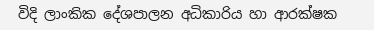විදි ලාංකික දේශපාලන අධිකාරිය හා ආරක්ෂක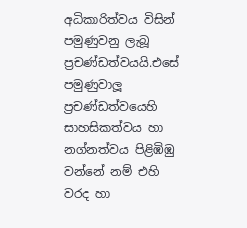අධිකාරිත්වය විසින් පමුණුවනු ලැබූ ප්‍රචණ්ඩත්වයයි.එසේ පමුණුවාලූ ප්‍රචණ්ඩත්වයෙහි සාහසිකත්වය හා නග්නත්වය පිළිඹිඹු වන්නේ නම් එහි වරද හා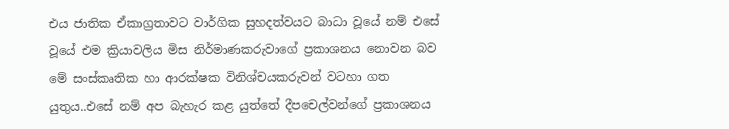එය ජාතික ඒකාග්‍රතාවට වාර්ගික සුහදත්වයට බාධා වූයේ නම් එසේ වූයේ එම ක්‍රියාවලිය මිස නිර්මාණකරුවාගේ ප්‍රකාශනය නොවන බව මේ සංස්කෘතික හා ආරක්ෂක විනිශ්චයකරුවන් වටහා ගත යුතුය..එසේ නම් අප බැහැර කළ යුත්තේ දීපචෙල්වන්ගේ ප්‍රකාශනය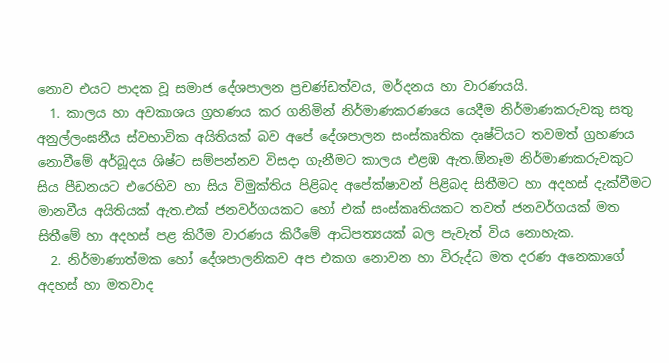නොව එයට පාදක වූ සමාජ දේශපාලන ප්‍රචණ්ඩත්වය, මර්දනය හා වාරණයයි.
  1. කාලය හා අවකාශය ග්‍රහණය කර ගනිමින් නිර්මාණකරණයෙ යෙදීම නිර්මාණකරුවකු සතු අනුල්ලංඝනීය ස්වභාවික අයිතියක් බව අපේ දේශපාලන සංස්කෘතික දෘෂ්ටියට තවමත් ග්‍රහණය නොවීමේ අර්බූදය ශිෂ්ට සම්පන්නව විසදා ගැනීමට කාලය එළඹ ඇත.ඕනෑම නිර්මාණකරුවකුට සිය පීඩනයට එරෙහිව හා සිය විමුක්තිය පිළිබද අපේක්ෂාවන් පිළිබද සිතීමට හා අදහස් දැක්වීමට මානවීය අයිතියක් ඇත.එක් ජනවර්ගයකට හෝ එක් සංස්කෘතියකට තවත් ජනවර්ගයක් මත සිතීමේ හා අදහස් පළ කිරීම වාරණය කිරීමේ ආධිපත්‍යයක් බල පැවැත් විය නොහැක.
  2. නිර්මාණාත්මක හෝ දේශපාලනිකව අප එකග නොවන හා විරුද්ධ මත දරණ අනෙකාගේ අදහස් හා මතවාද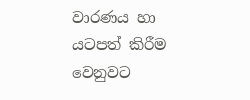වාරණය හා යටපත් කිරීම වෙනුවට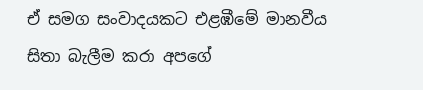ඒ සමග සංවාදයකට එළඹීමේ මානවීය සිතා බැලීම කරා අපගේ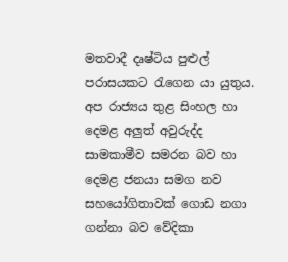මතවාදී දෘෂ්ටිය පුළුල් පරාසයකට රැගෙන යා යුතුය. අප රාජ්‍යය තුළ සිංහල හා දෙමළ අලුත් අවුරුද්ද සාමකාමීව සමරන බව හා දෙමළ ජනයා සමග නව සහයෝගිතාවක් ගොඩ නගා ගන්නා බව වේදිකා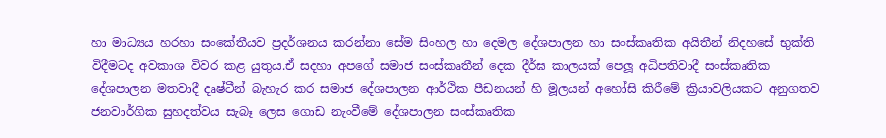හා මාධ්‍යය හරහා සංකේතීයව ප්‍රදර්ශනය කරන්නා සේම සිංහල හා දෙමල දේශපාලන හා සංස්කෘතික අයිතීන් නිදහසේ භුක්ති විදීමටද අවකාශ විවර කළ යුතුය.ඒ සදහා අපගේ සමාජ සංස්කෘතීන් දෙක දීර්ඝ කාලයක් පෙලූ අධිපතිවාදී සංස්කෘතික දේශපාලන මතවාදී දෘෂ්ටීන් බැහැර කර සමාජ දේශපාලන ආර්ථික පීඩනයන් හි මූලයන් අහෝසි කිරීමේ ක්‍රියාවලියකට අනුගතව ජනවාර්ගික සුහදත්වය සැබෑ ලෙස ගොඩ නැංවීමේ දේශපාලන සංස්කෘතික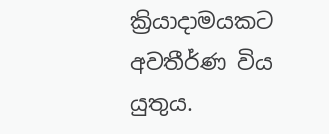ක්‍රියාදාමයකට අවතීර්ණ විය යුතුය.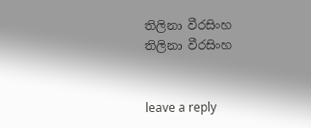තිලිනා වීරසිංහ
තිලිනා වීරසිංහ


leave a reply